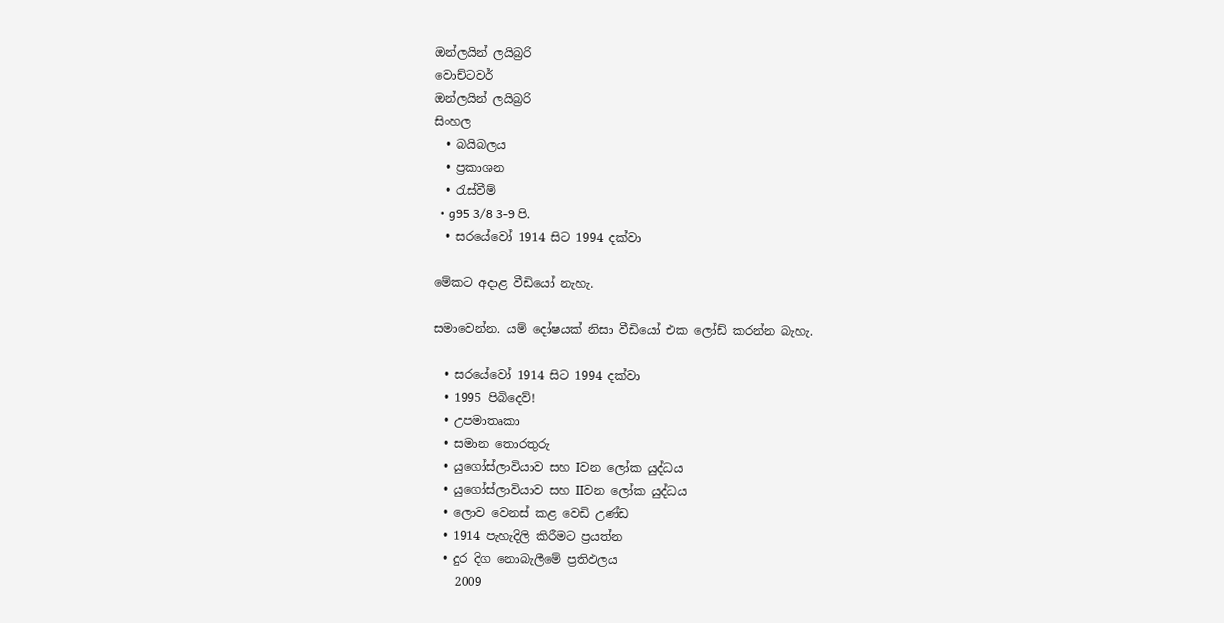ඔන්ලයින් ලයිබ්‍රරි
වොච්ටවර්
ඔන්ලයින් ලයිබ්‍රරි
සිංහල
  • බයිබලය
  • ප්‍රකාශන
  • රැස්වීම්
  • g95 3/8 3-9 පි.
  • සරයේවෝ 1914 සිට 1994 දක්වා

මේකට අදාළ වීඩියෝ නැහැ.

සමාවෙන්න. යම් දෝෂයක් නිසා වීඩියෝ එක ලෝඩ් කරන්න බැහැ.

  • සරයේවෝ 1914 සිට 1994 දක්වා
  • 1995 පිබිදෙව්!
  • උපමාතෘකා
  • සමාන තොරතුරු
  • යුගෝස්ලාවියාව සහ Iවන ලෝක යුද්ධය
  • යුගෝස්ලාවියාව සහ IIවන ලෝක යුද්ධය
  • ලොව වෙනස් කළ වෙඩි උණ්ඩ
  • 1914 පැහැදිලි කිරීමට ප්‍රයත්න
  • දුර දිග නොබැලීමේ ප්‍රතිඵලය
    2009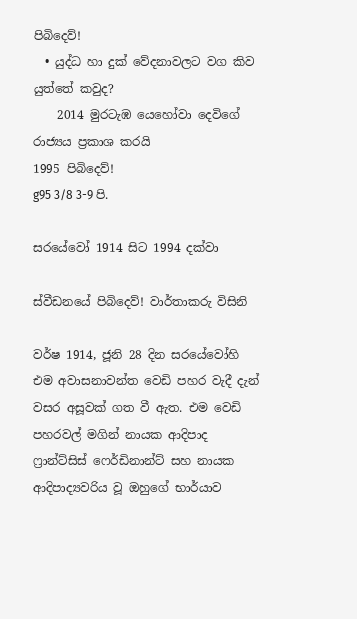පිබිදෙව්!
  • යුද්ධ හා දුක් වේදනාවලට වග කිව යුත්තේ කවුද?
    2014 මුරටැඹ යෙහෝවා දෙවිගේ රාජ්‍යය ප්‍රකාශ කරයි
1995 පිබිදෙව්!
g95 3/8 3-9 පි.

සරයේවෝ 1914 සිට 1994 දක්වා

ස්වීඩනයේ පිබිදෙව්! වාර්තාකරු විසිනි

වර්ෂ 1914, ජූනි 28 දින සරයේවෝහි එම අවාසනාවන්ත වෙඩි පහර වැදී දැන් වසර අසූවක් ගත වී ඇත. එම වෙඩි පහරවල් මගින් නායක ආදිපාද ෆ්‍රාන්ට්සිස් ෆෙර්ඩිනාන්ට් සහ නායක ආදිපාද්‍යවරිය වූ ඔහුගේ භාර්යාව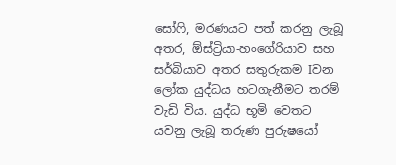සෝෆි, මරණයට පත් කරනු ලැබූ අතර, ඕස්ට්‍රියා-හංගේරියාව සහ සර්බියාව අතර සතුරුකම Iවන ලෝක යුද්ධය හටගැනීමට තරම් වැඩි විය. යුද්ධ භූමි වෙතට යවනු ලැබූ තරුණ පුරුෂයෝ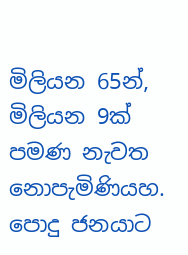මිලියන 65න්, මිලියන 9ක් පමණ නැවත නොපැමිණියහ. පොදු ජනයාට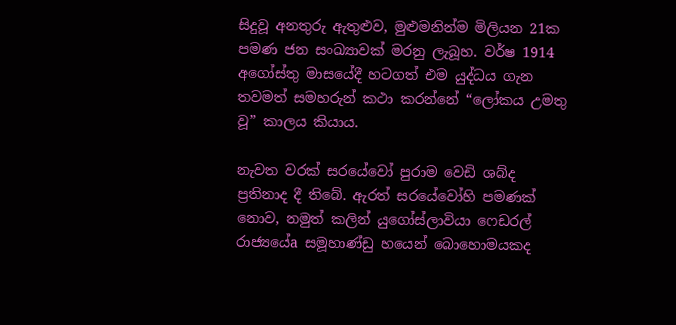සිදුවූ අනතුරු ඇතුළුව, මුළුමනින්ම මිලියන 21ක පමණ ජන සංඛ්‍යාවක් මරනු ලැබූහ. වර්ෂ 1914 අගෝස්තු මාසයේදී හටගත් එම යුද්ධය ගැන තවමත් සමහරුන් කථා කරන්නේ “ලෝකය උමතු වූ” කාලය කියාය.

නැවත වරක් සරයේවෝ පුරාම වෙඩි ශබ්ද ප්‍රතිනාද දී තිබේ. ඇරත් සරයේවෝහි පමණක් නොව, නමුත් කලින් යුගෝස්ලාවියා ෆෙඩරල් රාජ්‍යයේa සමූහාණ්ඩු හයෙන් බොහොමයකද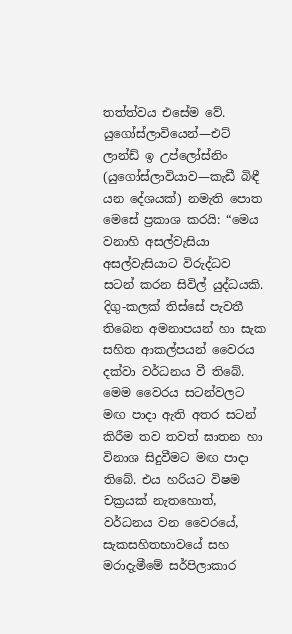තත්ත්වය එසේම වේ. යුගෝස්ලාවියෙන්—එට් ලාන්ඩ් ඉ උප්ලෝස්නිං (යුගෝස්ලාවියාව—කැඩී බිඳී යන දේශයක්) නමැති පොත මෙසේ ප්‍රකාශ කරයි: “මෙය වනාහි අසල්වැසියා අසල්වැසියාට විරුද්ධව සටන් කරන සිවිල් යුද්ධයකි. දිගු-කලක් තිස්සේ පැවතී තිබෙන අමනාපයන් හා සැක සහිත ආකල්පයන් වෛරය දක්වා වර්ධනය වී තිබේ. මෙම වෛරය සටන්වලට මඟ පාදා ඇති අතර සටන් කිරීම තව තවත් ඝාතන හා විනාශ සිදුවීමට මඟ පාදා තිබේ. එය හරියට විෂම චක්‍රයක් නැතහොත්, වර්ධනය වන වෛරයේ, සැකසහිතභාවයේ සහ මරාදැමීමේ සර්පිලාකාර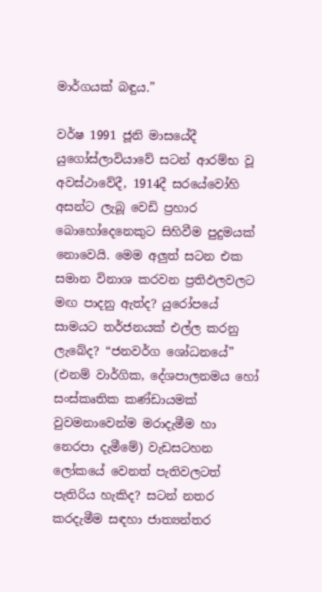මාර්ගයක් බඳුය.”

වර්ෂ 1991 ජූනි මාසයේදී යුගෝස්ලාවියාවේ සටන් ආරම්භ වූ අවස්ථාවේදී, 1914දී සරයේවෝහි අසන්ට ලැබූ වෙඩි ප්‍රහාර බොහෝදෙනෙකුට සිහිවීම පුදුමයක් නොවෙයි. මෙම අලුත් සටන එක සමාන විනාශ කරවන ප්‍රතිඵලවලට මඟ පාදනු ඇත්ද? යුරෝපයේ සාමයට තර්ජනයක් එල්ල කරනු ලැබේද? “ජනවර්ග ශෝධනයේ” (එනම් වාර්ගික, දේශපාලනමය හෝ සංස්කෘතික කණ්ඩායමක් වුවමනාවෙන්ම මරාදැමීම හා නෙරපා දැමීමේ) වැඩසටහන ලෝකයේ වෙනත් පැතිවලටත් පැතිරිය හැකිද? සටන් නතර කරදැමීම සඳහා ජාත්‍යන්තර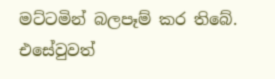මට්ටමින් බලපෑම් කර තිබේ. එසේවුවත්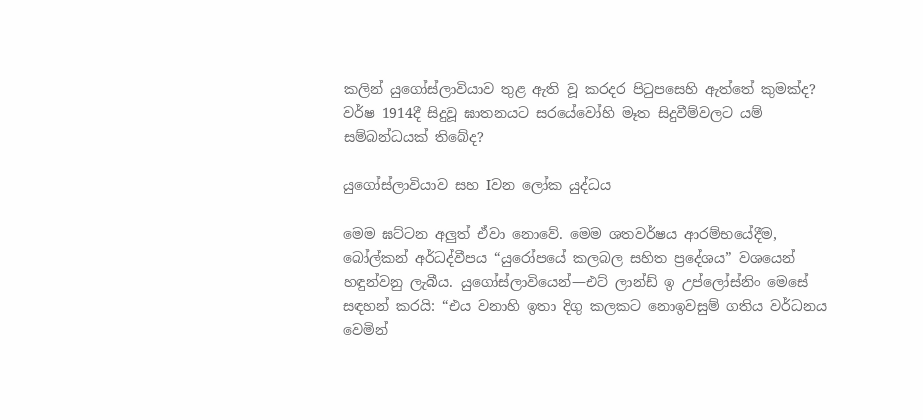කලින් යුගෝස්ලාවියාව තුළ ඇති වූ කරදර පිටුපසෙහි ඇත්තේ කුමක්ද? වර්ෂ 1914දී සිදුවූ ඝාතනයට සරයේවෝහි මෑත සිදුවීම්වලට යම් සම්බන්ධයක් තිබේද?

යුගෝස්ලාවියාව සහ Iවන ලෝක යුද්ධය

මෙම ඝට්ටන අලුත් ඒවා නොවේ. මෙම ශතවර්ෂය ආරම්භයේදීම, බෝල්කන් අර්ධද්වීපය “යුරෝපයේ කලබල සහිත ප්‍රදේශය” වශයෙන් හඳුන්වනු ලැබීය. යුගෝස්ලාවියෙන්—එට් ලාන්ඩ් ඉ උප්ලෝස්නිං මෙසේ සඳහන් කරයි: “එය වනාහි ඉතා දිගු කලකට නොඉවසුම් ගතිය වර්ධනය වෙමින්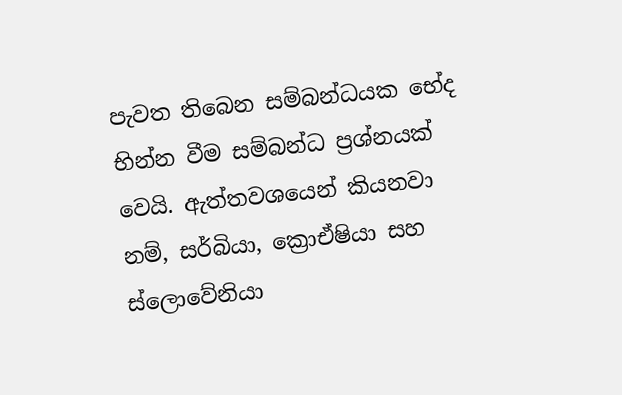පැවත තිබෙන සම්බන්ධයක භේද භින්න වීම සම්බන්ධ ප්‍රශ්නයක් වෙයි. ඇත්තවශයෙන් කියනවා නම්, සර්බියා, ක්‍රොඒෂියා සහ ස්ලොවේනියා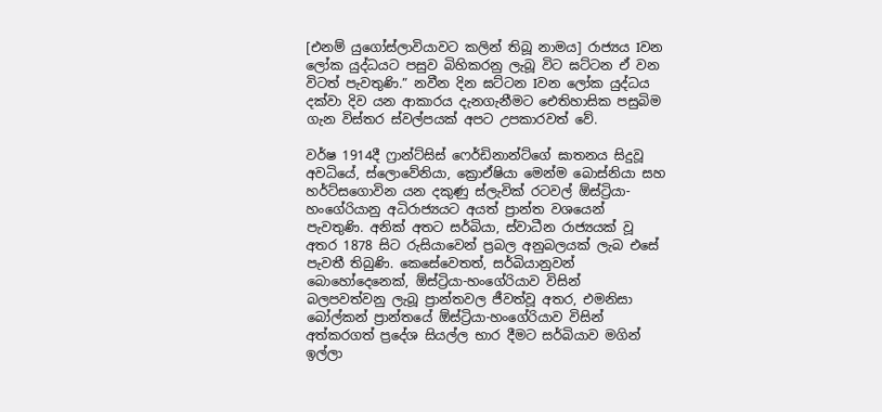[එනම් යුගෝස්ලාවියාවට කලින් තිබූ නාමය] රාජ්‍යය Iවන ලෝක යුද්ධයට පසුව බිහිකරනු ලැබූ විට ඝට්ටන ඒ වන විටත් පැවතුණි.” නවීන දින ඝට්ටන Iවන ලෝක යුද්ධය දක්වා දිව යන ආකාරය දැනගැනීමට ඓතිහාසික පසුබිම ගැන විස්තර ස්වල්පයක් අපට උපකාරවත් වේ.

වර්ෂ 1914දී ෆ්‍රාන්ට්සිස් ෆෙර්ඩිනාන්ට්ගේ ඝාතනය සිදුවූ අවධියේ, ස්ලොවේනියා, ක්‍රොඒෂියා මෙන්ම බොස්නියා සහ හර්ට්සගොවින යන දකුණු ස්ලැවික් රටවල් ඕස්ට්‍රියා-හංගේරියානු අධිරාජ්‍යයට අයත් ප්‍රාන්ත වශයෙන් පැවතුණි. අනික් අතට සර්බියා, ස්වාධීන රාජ්‍යයක් වූ අතර 1878 සිට රුසියාවෙන් ප්‍රබල අනුබලයක් ලැබ එසේ පැවතී තිබුණි. කෙසේවෙතත්, සර්බියානුවන් බොහෝදෙනෙක්, ඕස්ට්‍රියා-හංගේරියාව විසින් බලපවත්වනු ලැබූ ප්‍රාන්තවල ජීවත්වූ අතර, එමනිසා බෝල්කන් ප්‍රාන්තයේ ඕස්ට්‍රියා-හංගේරියාව විසින් අත්කරගත් ප්‍රදේශ සියල්ල භාර දීමට සර්බියාව මගින් ඉල්ලා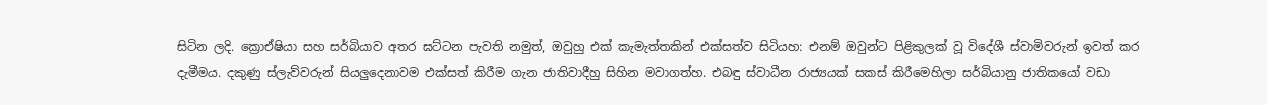සිටින ලදි. ක්‍රොඒෂියා සහ සර්බියාව අතර ඝට්ටන පැවති නමුත්, ඔවුහු එක් කැමැත්තකින් එක්සත්ව සිටියහ: එනම් ඔවුන්ට පිළිකුලක් වූ විදේශී ස්වාමිවරුන් ඉවත් කර දැමීමය. දකුණු ස්ලැව්වරුන් සියලුදෙනාවම එක්සත් කිරීම ගැන ජාතිවාදීහු සිහින මවාගත්හ. එබඳු ස්වාධීන රාජ්‍යයක් සකස් කිරීමෙහිලා සර්බියානු ජාතිකයෝ වඩා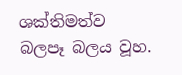ශක්තිමත්ව බලපෑ බලය වූහ.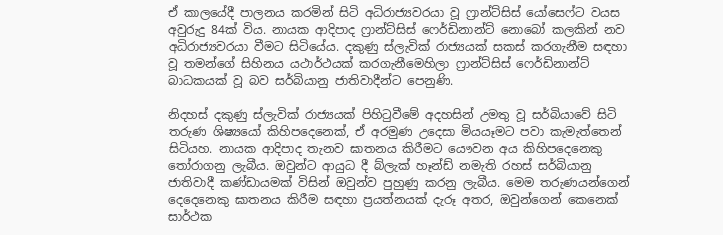ඒ කාලයේදී පාලනය කරමින් සිටි අධිරාජ්‍යවරයා වූ ෆ්‍රාන්ට්සිස් යෝසෙෆ්ට වයස අවුරුදු 84ක් විය. නායක ආදිපාද ෆ්‍රාන්ට්සිස් ෆෙර්ඩිනාන්ට් නොබෝ කලකින් නව අධිරාජ්‍යවරයා වීමට සිටියේය. දකුණු ස්ලැවික් රාජ්‍යයක් සකස් කරගැනීම සඳහා වූ තමන්ගේ සිහිනය යථාර්ථයක් කරගැනීමෙහිලා ෆ්‍රාන්ට්සිස් ෆෙර්ඩිනාන්ට් බාධකයක් වූ බව සර්බියානු ජාතිවාදීන්ට පෙනුණි.

නිදහස් දකුණු ස්ලැවික් රාජ්‍යයක් පිහිටුවීමේ අදහසින් උමතු වූ සර්බියාවේ සිටි තරුණ ශිෂ්‍යයෝ කිහිපදෙනෙක්, ඒ අරමුණ උදෙසා මියයෑමට පවා කැමැත්තෙන් සිටියහ. නායක ආදිපාද තැනව ඝාතනය කිරීමට යෞවන අය කිහිපදෙනෙකු තෝරාගනු ලැබීය. ඔවුන්ට ආයුධ දී බ්ලැක් හෑන්ඩ් නමැති රහස් සර්බියානු ජාතිවාදී කණ්ඩායමක් විසින් ඔවුන්ව පුහුණු කරනු ලැබීය. මෙම තරුණයන්ගෙන් දෙදෙනෙකු ඝාතනය කිරීම සඳහා ප්‍රයත්නයක් දැරූ අතර, ඔවුන්ගෙන් කෙනෙක් සාර්ථක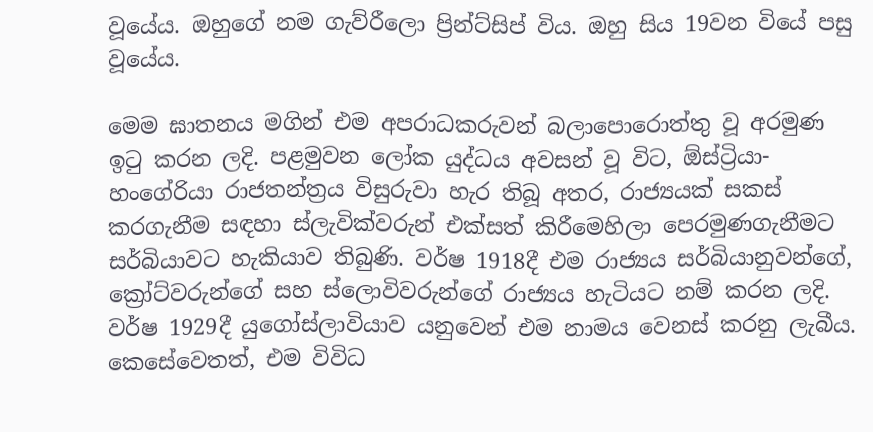වූයේය. ඔහුගේ නම ගැව්රීලො ප්‍රින්ට්සිප් විය. ඔහු සිය 19වන වියේ පසු වූයේය.

මෙම ඝාතනය මගින් එම අපරාධකරුවන් බලාපොරොත්තු වූ අරමුණ ඉටු කරන ලදි. පළමුවන ලෝක යුද්ධය අවසන් වූ විට, ඕස්ට්‍රියා-හංගේරියා රාජතන්ත්‍රය විසුරුවා හැර තිබූ අතර, රාජ්‍යයක් සකස් කරගැනීම සඳහා ස්ලැවික්වරුන් එක්සත් කිරීමෙහිලා පෙරමුණගැනීමට සර්බියාවට හැකියාව තිබුණි. වර්ෂ 1918දී එම රාජ්‍යය සර්බියානුවන්ගේ, ක්‍රෝට්වරුන්ගේ සහ ස්ලොවිවරුන්ගේ රාජ්‍යය හැටියට නම් කරන ලදි. වර්ෂ 1929දී යුගෝස්ලාවියාව යනුවෙන් එම නාමය වෙනස් කරනු ලැබීය. කෙසේවෙතත්, එම විවිධ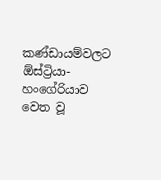කණ්ඩායම්වලට ඕස්ට්‍රියා-හංගේරියාව වෙත වූ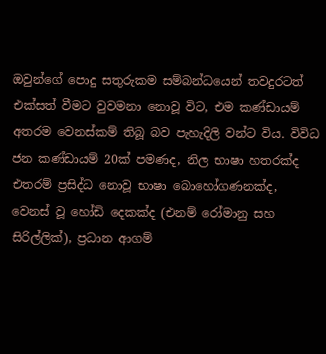ඔවුන්ගේ පොදු සතුරුකම සම්බන්ධයෙන් තවදුරටත් එක්සත් වීමට වුවමනා නොවූ විට, එම කණ්ඩායම් අතරම වෙනස්කම් තිබූ බව පැහැදිලි වන්ට විය. විවිධ ජන කණ්ඩායම් 20ක් පමණද, නිල භාෂා හතරක්ද එතරම් ප්‍රසිද්ධ නොවූ භාෂා බොහෝගණනක්ද, වෙනස් වූ හෝඩි දෙකක්ද (එනම් රෝමානු සහ සිරිල්ලික්), ප්‍රධාන ආගම්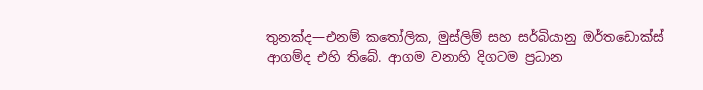තුනක්ද—එනම් කතෝලික, මුස්ලිම් සහ සර්බියානු ඔර්තඩොක්ස් ආගම්ද එහි තිබේ. ආගම වනාහි දිගටම ප්‍රධාන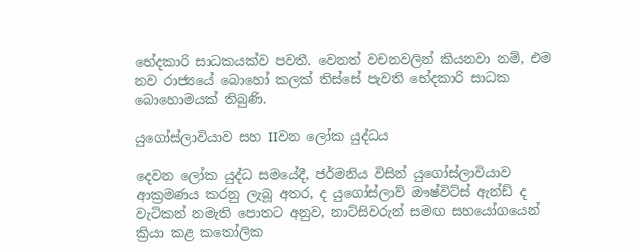භේදකාරි සාධකයක්ව පවතී. වෙනත් වචනවලින් කියනවා නම්, එම නව රාජ්‍යයේ බොහෝ කලක් තිස්සේ පැවති භේදකාරි සාධක බොහොමයක් තිබුණි.

යුගෝස්ලාවියාව සහ IIවන ලෝක යුද්ධය

දෙවන ලෝක යුද්ධ සමයේදී, ජර්මනිය විසින් යුගෝස්ලාවියාව ආක්‍රමණය කරනු ලැබූ අතර, ද යුගෝස්ලාව් ඖෂ්විට්ස් ඇන්ඩ් ද වැටිකන් නමැති පොතට අනුව, නාට්සිවරුන් සමඟ සහයෝගයෙන් ක්‍රියා කළ කතෝලික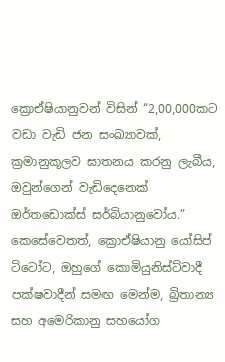ක්‍රොඒෂියානුවන් විසින් “2,00,000කට වඩා වැඩි ජන සංඛ්‍යාවක්, ක්‍රමානුකූලව ඝාතනය කරනු ලැබීය, ඔවුන්ගෙන් වැඩිදෙනෙක් ඔර්තඩොක්ස් සර්බියානුවෝය.” කෙසේවෙතත්, ක්‍රොඒෂියානු යෝසිප් ටිටෝට, ඔහුගේ කොමියුනිස්ට්වාදී පක්ෂවාදීන් සමඟ මෙන්ම, බ්‍රිතාන්‍ය සහ අමෙරිකානු සහයෝග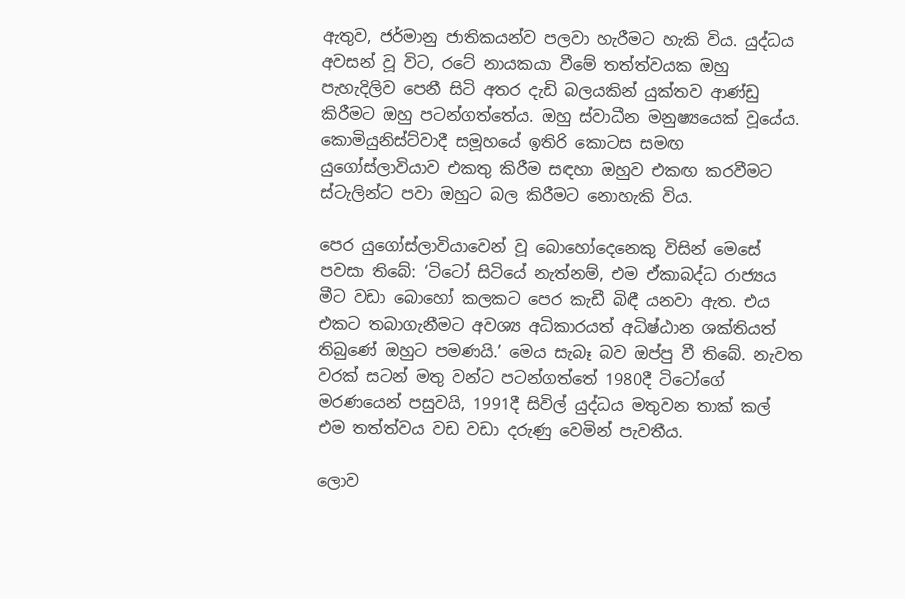ඇතුව, ජර්මානු ජාතිකයන්ව පලවා හැරීමට හැකි විය. යුද්ධය අවසන් වූ විට, රටේ නායකයා වීමේ තත්ත්වයක ඔහු පැහැදිලිව පෙනී සිටි අතර දැඩි බලයකින් යුක්තව ආණ්ඩු කිරීමට ඔහු පටන්ගත්තේය. ඔහු ස්වාධීන මනුෂ්‍යයෙක් වූයේය. කොමියුනිස්ට්වාදී සමූහයේ ඉතිරි කොටස සමඟ යුගෝස්ලාවියාව එකතු කිරීම සඳහා ඔහුව එකඟ කරවීමට ස්ටැලින්ට පවා ඔහුට බල කිරීමට නොහැකි විය.

පෙර යුගෝස්ලාවියාවෙන් වූ බොහෝදෙනෙකු විසින් මෙසේ පවසා තිබේ: ‘ටිටෝ සිටියේ නැත්නම්, එම ඒකාබද්ධ රාජ්‍යය මීට වඩා බොහෝ කලකට පෙර කැඩී බිඳී යනවා ඇත. එය එකට තබාගැනීමට අවශ්‍ය අධිකාරයත් අධිෂ්ඨාන ශක්තියත් තිබුණේ ඔහුට පමණයි.’ මෙය සැබෑ බව ඔප්පු වී තිබේ. නැවත වරක් සටන් මතු වන්ට පටන්ගත්තේ 1980දී ටිටෝගේ මරණයෙන් පසුවයි, 1991දී සිවිල් යුද්ධය මතුවන තාක් කල් එම තත්ත්වය වඩ වඩා දරුණු වෙමින් පැවතීය.

ලොව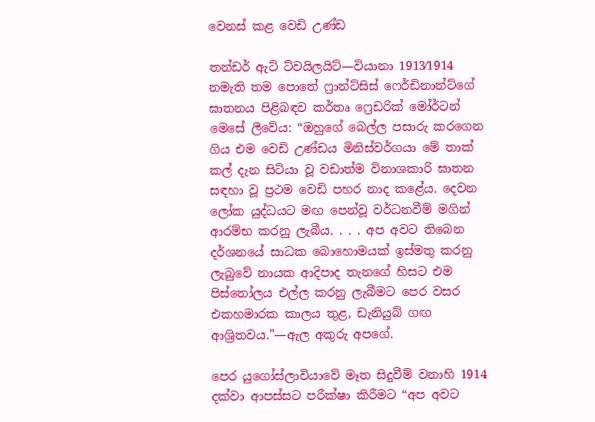වෙනස් කළ වෙඩි උණ්ඩ

තන්ඩර් ඇට් ට්වයිලයිට්—වියානා 1913⁄1914 නමැති තම පොතේ ෆ්‍රාන්ට්සිස් ෆෙර්ඩිනාන්ට්ගේ ඝාතනය පිළිබඳව කර්තෘ ෆ්‍රෙඩරික් මෝර්ටන් මෙසේ ලීවේය: “ඔහුගේ බෙල්ල පසාරු කරගෙන ගිය එම වෙඩි උණ්ඩය මිනිස්වර්ගයා මේ තාක් කල් දැන සිටියා වූ වඩාත්ම විනාශකාරි ඝාතන සඳහා වූ ප්‍රථම වෙඩි පහර නාද කළේය. දෙවන ලෝක යුද්ධයට මඟ පෙන්වූ වර්ධනවීම් මගින් ආරම්භ කරනු ලැබීය. . . . අප අවට තිබෙන දර්ශනයේ සාධක බොහොමයක් ඉස්මතු කරනු ලැබුවේ නායක ආදිපාද තැනගේ හිසට එම පිස්තෝලය එල්ල කරනු ලැබීමට පෙර වසර එකහමාරක කාලය තුළ, ඩැනියුබ් ගඟ ආශ්‍රිතවය.”—ඇල අකුරු අපගේ.

පෙර යුගෝස්ලාවියාවේ මෑත සිදුවීම් වනාහි 1914 දක්වා ආපස්සට පරීක්ෂා කිරීමට “අප අවට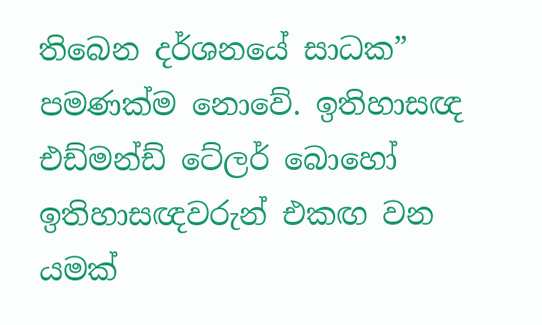තිබෙන දර්ශනයේ සාධක” පමණක්ම නොවේ. ඉතිහාසඥ එඩ්මන්ඩ් ටේලර් බොහෝ ඉතිහාසඥවරුන් එකඟ වන යමක්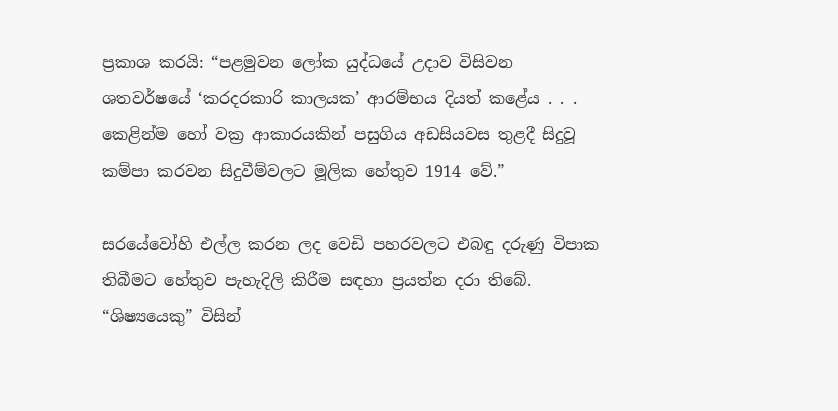ප්‍රකාශ කරයි: “පළමුවන ලෝක යුද්ධයේ උදාව විසිවන ශතවර්ෂයේ ‘කරදරකාරි කාලයක’ ආරම්භය දියත් කළේය . . . කෙළින්ම හෝ වක්‍ර ආකාරයකින් පසුගිය අඩසියවස තුළදී සිදුවූ කම්පා කරවන සිදුවීම්වලට මූලික හේතුව 1914 වේ.”

සරයේවෝහි එල්ල කරන ලද වෙඩි පහරවලට එබඳු දරුණු විපාක තිබීමට හේතුව පැහැදිලි කිරීම සඳහා ප්‍රයත්න දරා තිබේ. “ශිෂ්‍යයෙකු” විසින්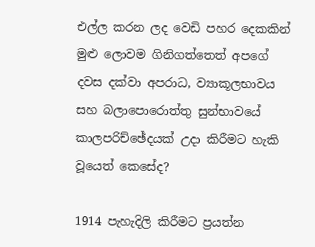එල්ල කරන ලද වෙඩි පහර දෙකකින් මුළු ලොවම ගිනිගත්තෙත් අපගේ දවස දක්වා අපරාධ, ව්‍යාකූලභාවය සහ බලාපොරොත්තු සුන්භාවයේ කාලපරිච්ඡේදයක් උදා කිරීමට හැකි වූයෙත් කෙසේද?

1914 පැහැදිලි කිරීමට ප්‍රයත්න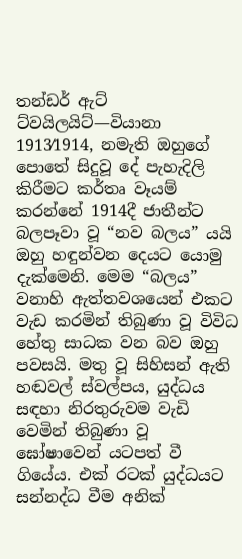තන්ඩර් ඇට් ට්වයිලයිට්—වියානා 1913⁄1914, නමැති ඔහුගේ පොතේ සිදුවූ දේ පැහැදිලි කිරීමට කර්තෘ වෑයම් කරන්නේ 1914දී ජාතීන්ට බලපෑවා වූ “නව බලය” යයි ඔහු හඳුන්වන දෙයට යොමු දැක්මෙනි. මෙම “බලය” වනාහි ඇත්තවශයෙන් එකට වැඩ කරමින් තිබුණා වූ විවිධ හේතු සාධක වන බව ඔහු පවසයි. මතු වූ සිහිසන් ඇති හඬවල් ස්වල්පය, යුද්ධය සඳහා නිරතුරුවම වැඩි වෙමින් තිබුණා වූ ඝෝෂාවෙන් යටපත් වී ගියේය. එක් රටක් යුද්ධයට සන්නද්ධ වීම අනික්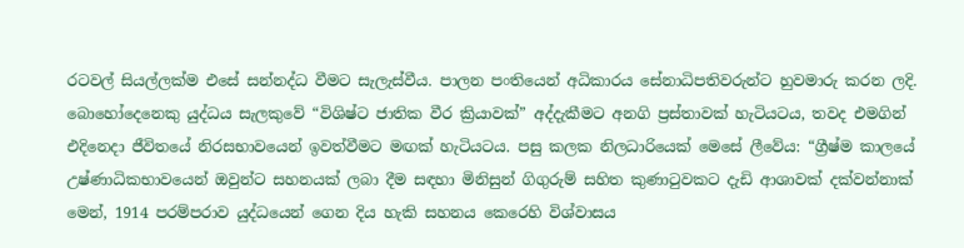රටවල් සියල්ලක්ම එසේ සන්නද්ධ වීමට සැලැස්වීය. පාලන පංතියෙන් අධිකාරය සේනාධිපතිවරුන්ට හුවමාරු කරන ලදි. බොහෝදෙනෙකු යුද්ධය සැලකුවේ “විශිෂ්ට ජාතික වීර ක්‍රියාවක්” අද්දැකීමට අනගි ප්‍රස්තාවක් හැටියටය, තවද එමගින් එදිනෙදා ජීවිතයේ නිරසභාවයෙන් ඉවත්වීමට මඟක් හැටියටය. පසු කලක නිලධාරියෙක් මෙසේ ලීවේය: “ග්‍රීෂ්ම කාලයේ උෂ්ණාධිකභාවයෙන් ඔවුන්ට සහනයක් ලබා දීම සඳහා මිනිසුන් ගිගුරුම් සහිත කුණාටුවකට දැඩි ආශාවක් දක්වන්නාක් මෙන්, 1914 පරම්පරාව යුද්ධයෙන් ගෙන දිය හැකි සහනය කෙරෙහි විශ්වාසය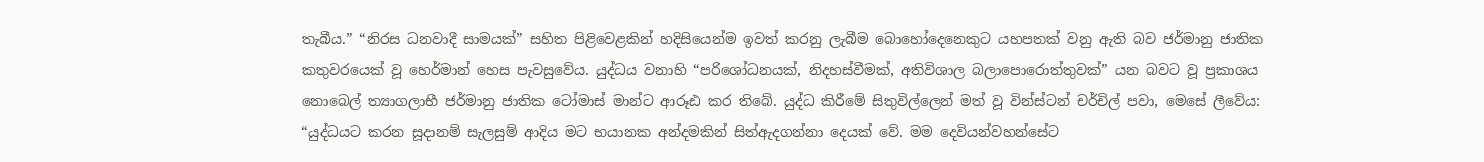තැබීය.” “නිරස ධනවාදී සාමයක්” සහිත පිළිවෙළකින් හදිසියෙන්ම ඉවත් කරනු ලැබීම බොහෝදෙනෙකුට යහපතක් වනු ඇති බව ජර්මානු ජාතික කතුවරයෙක් වූ හෙර්මාන් හෙස පැවසුවේය. යුද්ධය වනාහි “පරිශෝධනයක්, නිදහස්වීමක්, අතිවිශාල බලාපොරොත්තුවක්” යන බවට වූ ප්‍රකාශය නොබෙල් ත්‍යාගලාභී ජර්මානු ජාතික ටෝමාස් මාන්ට ආරූඪ කර තිබේ. යුද්ධ කිරීමේ සිතුවිල්ලෙන් මත් වූ වින්ස්ටන් චර්චිල් පවා, මෙසේ ලීවේය: “යුද්ධයට කරන සූදානම් සැලසුම් ආදිය මට භයානක අන්දමකින් සිත්ඇදගන්නා දෙයක් වේ. මම දෙවියන්වහන්සේට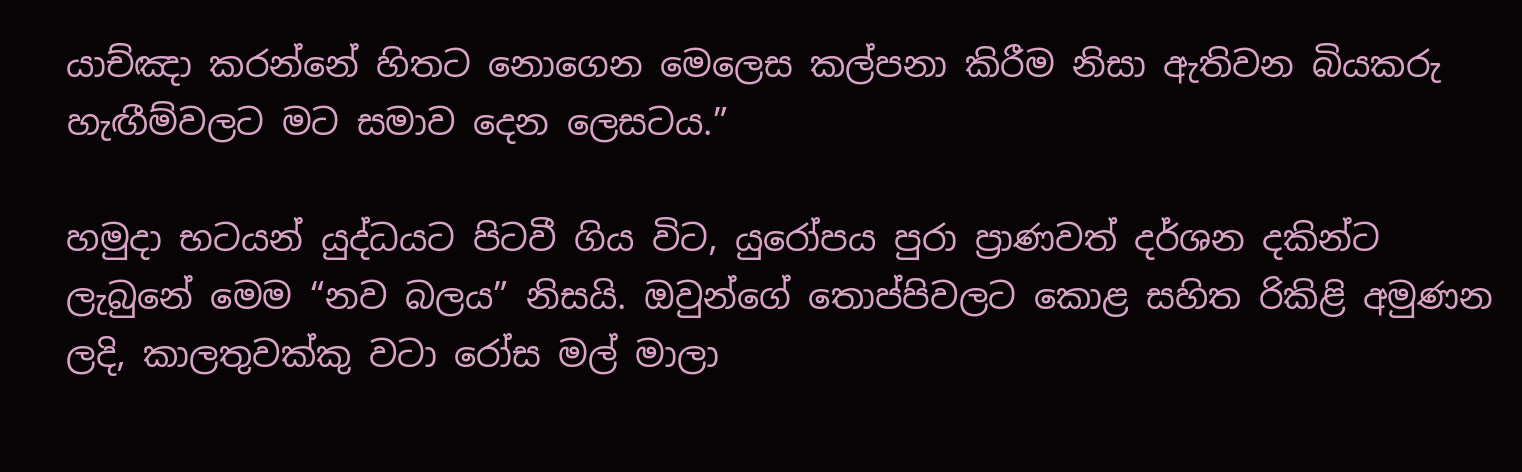යාච්ඤා කරන්නේ හිතට නොගෙන මෙලෙස කල්පනා කිරීම නිසා ඇතිවන බියකරු හැඟීම්වලට මට සමාව දෙන ලෙසටය.”

හමුදා භටයන් යුද්ධයට පිටවී ගිය විට, යුරෝපය පුරා ප්‍රාණවත් දර්ශන දකින්ට ලැබුනේ මෙම “නව බලය” නිසයි. ඔවුන්ගේ තොප්පිවලට කොළ සහිත රිකිළි අමුණන ලදි, කාලතුවක්කු වටා රෝස මල් මාලා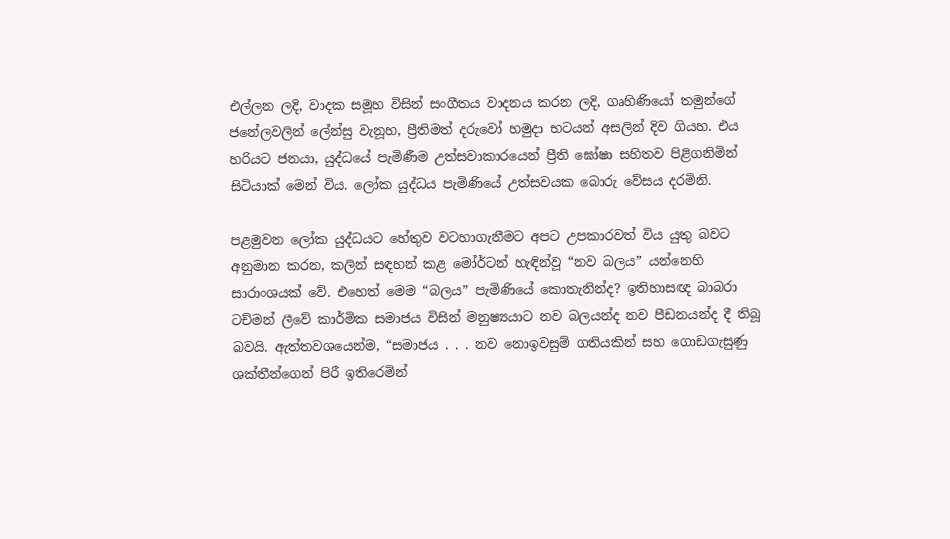එල්ලන ලදි, වාදක සමූහ විසින් සංගීතය වාදනය කරන ලදි, ගෘහිණියෝ තමුන්ගේ ජනේලවලින් ලේන්සු වැනූහ, ප්‍රීතිමත් දරුවෝ හමුදා භටයන් අසලින් දිව ගියහ. එය හරියට ජනයා, යුද්ධයේ පැමිණීම උත්සවාකාරයෙන් ප්‍රීති ඝෝෂා සහිතව පිළිගනිමින් සිටියාක් මෙන් විය. ලෝක යුද්ධය පැමිණියේ උත්සවයක බොරු වේසය දරමිනි.

පළමුවන ලෝක යුද්ධයට හේතුව වටහාගැනීමට අපට උපකාරවත් විය යුතු බවට අනුමාන කරන, කලින් සඳහන් කළ මෝර්ටන් හැඳින්වූ “නව බලය” යන්නෙහි සාරාංශයක් වේ. එහෙත් මෙම “බලය” පැමිණියේ කොතැනින්ද? ඉතිහාසඥ බාබරා ටච්මන් ලීවේ කාර්මික සමාජය විසින් මනුෂ්‍යයාට නව බලයන්ද නව පීඩනයන්ද දී තිබූ බවයි. ඇත්තවශයෙන්ම, “සමාජය . . . නව නොඉවසුම් ගතියකින් සහ ගොඩගැසුණු ශක්තීන්ගෙන් පිරී ඉතිරෙමින්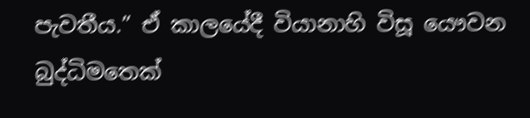පැවතීය.” ඒ කාලයේදී වියානාහි විසූ යෞවන බුද්ධිමතෙක්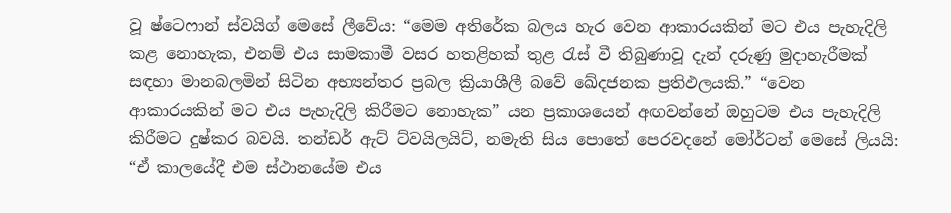වූ ෂ්ටෙෆාන් ස්වයිග් මෙසේ ලීවේය: “මෙම අතිරේක බලය හැර වෙන ආකාරයකින් මට එය පැහැදිලි කළ නොහැක, එනම් එය සාමකාමී වසර හතළිහක් තුළ රැස් වී තිබුණාවූ දැන් දරුණු මුදාහැරීමක් සඳහා මානබලමින් සිටින අභ්‍යන්තර ප්‍රබල ක්‍රියාශීලී බවේ ඛේදජනක ප්‍රතිඵලයකි.” “වෙන ආකාරයකින් මට එය පැහැදිලි කිරීමට නොහැක” යන ප්‍රකාශයෙන් අඟවන්නේ ඔහුටම එය පැහැදිලි කිරීමට දුෂ්කර බවයි. තන්ඩර් ඇට් ට්වයිලයිට්, නමැති සිය පොතේ පෙරවදනේ මෝර්ටන් මෙසේ ලියයි: “ඒ කාලයේදී එම ස්ථානයේම එය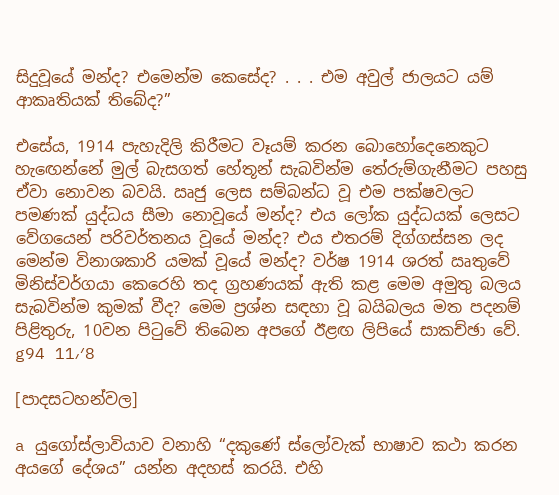සිදුවූයේ මන්ද? එමෙන්ම කෙසේද? . . . එම අවුල් ජාලයට යම් ආකෘතියක් තිබේද?”

එසේය, 1914 පැහැදිලි කිරීමට වෑයම් කරන බොහෝදෙනෙකුට හැඟෙන්නේ මුල් බැසගත් හේතූන් සැබවින්ම තේරුම්ගැනීමට පහසු ඒවා නොවන බවයි. ඍජු ලෙස සම්බන්ධ වූ එම පක්ෂවලට පමණක් යුද්ධය සීමා නොවූයේ මන්ද? එය ලෝක යුද්ධයක් ලෙසට වේගයෙන් පරිවර්තනය වූයේ මන්ද? එය එතරම් දිග්ගස්සන ලද මෙන්ම විනාශකාරි යමක් වූයේ මන්ද? වර්ෂ 1914 ශරත් ඍතුවේ මිනිස්වර්ගයා කෙරෙහි තද ග්‍රහණයක් ඇති කළ මෙම අමුතු බලය සැබවින්ම කුමක් වීද? මෙම ප්‍රශ්න සඳහා වූ බයිබලය මත පදනම් පිළිතුරු, 10වන පිටුවේ තිබෙන අපගේ ඊළඟ ලිපියේ සාකච්ඡා වේ. g94 11⁄8

[පාදසටහන්වල]

a යුගෝස්ලාවියාව වනාහි “දකුණේ ස්ලෝවැක් භාෂාව කථා කරන අයගේ දේශය” යන්න අදහස් කරයි. එහි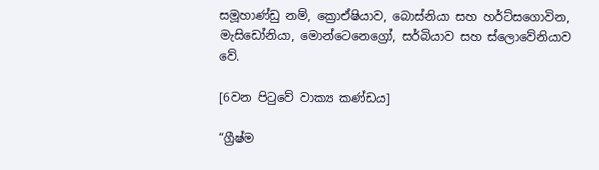සමූහාණ්ඩු නම්, ක්‍රොඒෂියාව, බොස්නියා සහ හර්ට්සගොවින, මැසිඩෝනියා, මොන්ටෙනෙග්‍රෝ, සර්බියාව සහ ස්ලොවේනියාව වේ.

[6වන පිටුවේ වාක්‍ය කණ්ඩය]

“ග්‍රීෂ්ම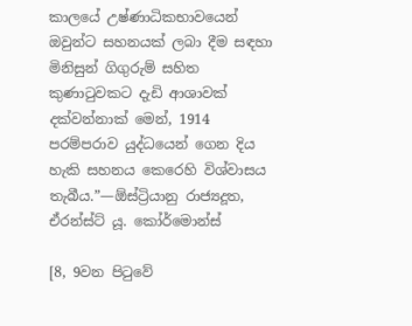කාලයේ උෂ්ණාධිකභාවයෙන් ඔවුන්ට සහනයක් ලබා දීම සඳහා මිනිසුන් ගිගුරුම් සහිත කුණාටුවකට දැඩි ආශාවක් දක්වන්නාක් මෙන්, 1914 පරම්පරාව යුද්ධයෙන් ගෙන දිය හැකි සහනය කෙරෙහි විශ්වාසය තැබීය.”—ඕස්ට්‍රියානු රාජ්‍යදූත, ඒරන්ස්ට් යූ. කෝර්මොන්ස්

[8, 9වන පිටුවේ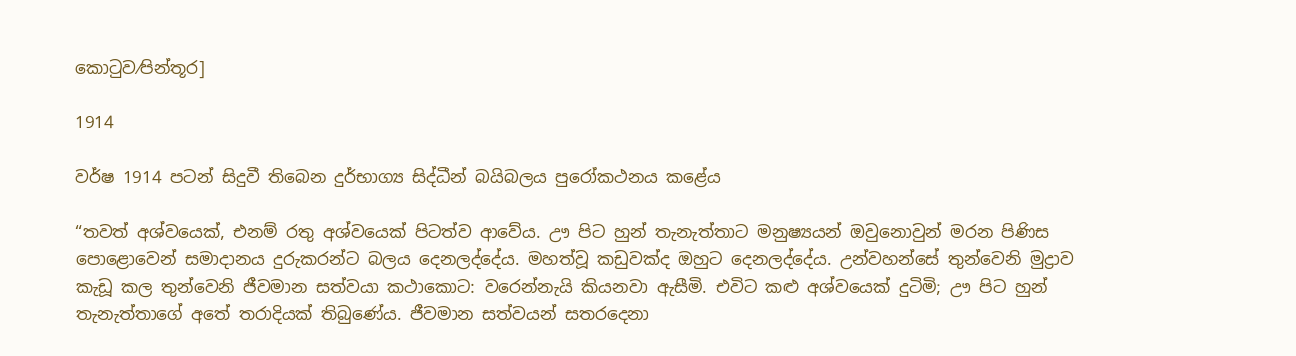කොටුව⁄පින්තූර]

1914

වර්ෂ 1914 පටන් සිදුවී තිබෙන දුර්භාග්‍ය සිද්ධීන් බයිබලය පුරෝකථනය කළේය

“තවත් අශ්වයෙක්, එනම් රතු අශ්වයෙක් පිටත්ව ආවේය. ඌ පිට හුන් තැනැත්තාට මනුෂ්‍යයන් ඔවුනොවුන් මරන පිණිස පොළොවෙන් සමාදානය දුරුකරන්ට බලය දෙනලද්දේය. මහත්වූ කඩුවක්ද ඔහුට දෙනලද්දේය. උන්වහන්සේ තුන්වෙනි මුද්‍රාව කැඩූ කල තුන්වෙනි ජීවමාන සත්වයා කථාකොට: වරෙන්නැයි කියනවා ඇසීමි. එවිට කළු අශ්වයෙක් දුටිමි; ඌ පිට හුන් තැනැත්තාගේ අතේ තරාදියක් තිබුණේය. ජීවමාන සත්වයන් සතරදෙනා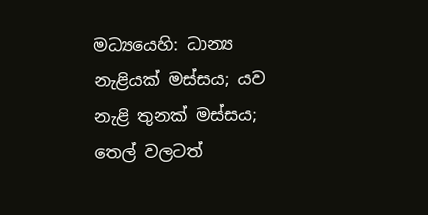මධ්‍යයෙහි: ධාන්‍ය නැළියක් මස්සය; යව නැළි තුනක් මස්සය; තෙල් වලටත්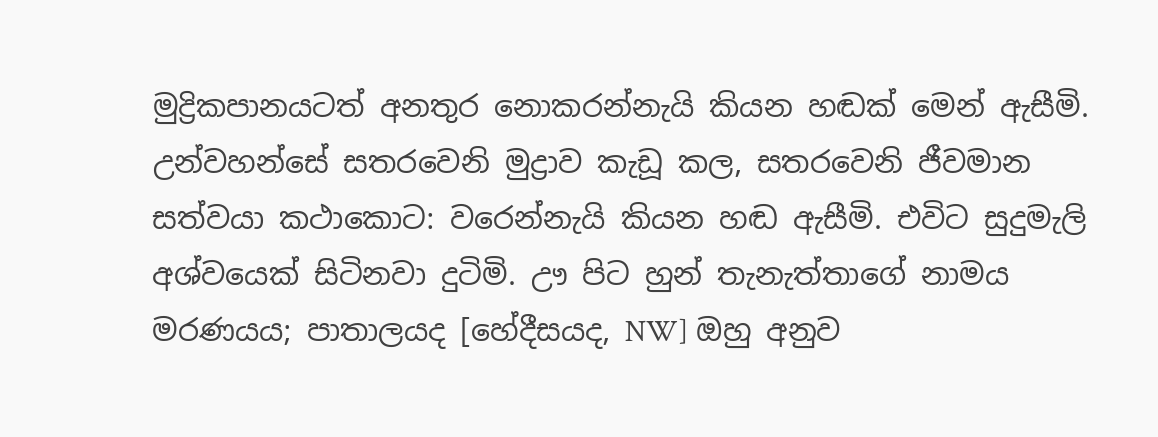මුද්‍රිකපානයටත් අනතුර නොකරන්නැයි කියන හඬක් මෙන් ඇසීමි. උන්වහන්සේ සතරවෙනි මුද්‍රාව කැඩූ කල, සතරවෙනි ජීවමාන සත්වයා කථාකොට: වරෙන්නැයි කියන හඬ ඇසීමි. එවිට සුදුමැලි අශ්වයෙක් සිටිනවා දුටිමි. ඌ පිට හුන් තැනැත්තාගේ නාමය මරණයය; පාතාලයද [හේදීසයද, NW] ඔහු අනුව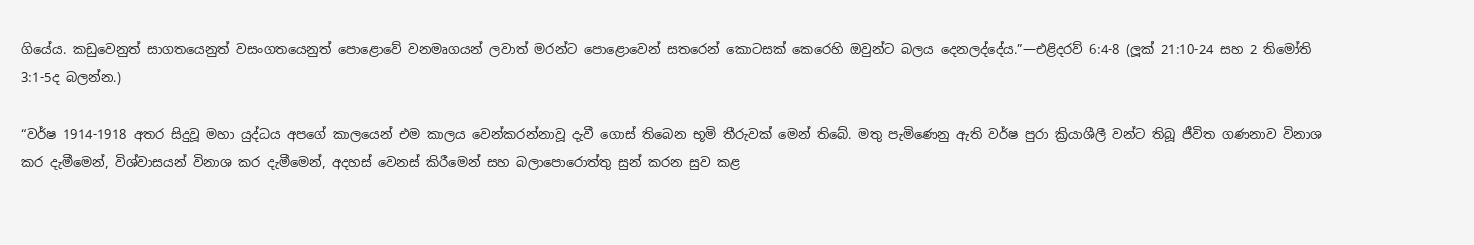ගියේය. කඩුවෙනුත් සාගතයෙනුත් වසංගතයෙනුත් පොළොවේ වනමෘගයන් ලවාත් මරන්ට පොළොවෙන් සතරෙන් කොටසක් කෙරෙහි ඔවුන්ට බලය දෙනලද්දේය.”—එළිදරව් 6:4-8 (ලූක් 21:10-24 සහ 2 තිමෝති 3:1-5ද බලන්න.)

“වර්ෂ 1914-1918 අතර සිදුවූ මහා යුද්ධය අපගේ කාලයෙන් එම කාලය වෙන්කරන්නාවූ දැවී ගොස් තිබෙන භූමි තීරුවක් මෙන් තිබේ. මතු පැමිණෙනු ඇති වර්ෂ පුරා ක්‍රියාශීලී වන්ට තිබූ ජීවිත ගණනාව විනාශ කර දැමීමෙන්, විශ්වාසයන් විනාශ කර දැමීමෙන්, අදහස් වෙනස් කිරීමෙන් සහ බලාපොරොත්තු සුන් කරන සුව කළ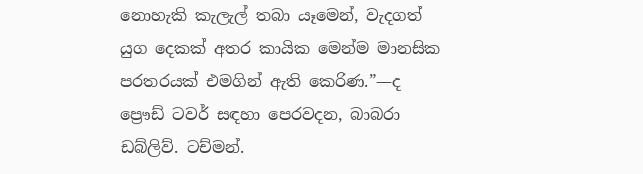නොහැකි කැලැල් තබා යෑමෙන්, වැදගත් යුග දෙකක් අතර කායික මෙන්ම මානසික පරතරයක් එමගින් ඇති කෙරිණ.”—ද ප්‍රෞඩ් ටවර් සඳහා පෙරවදන, බාබරා ඩබ්ලිව්. ටච්මන්.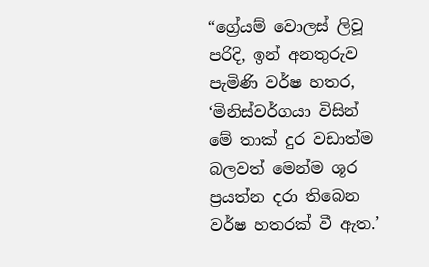“ග්‍රේයම් වොලස් ලිවූ පරිදි, ඉන් අනතුරුව පැමිණි වර්ෂ හතර, ‘මිනිස්වර්ගයා විසින් මේ තාක් දුර වඩාත්ම බලවත් මෙන්ම ශූර ප්‍රයත්න දරා තිබෙන වර්ෂ හතරක් වී ඇත.’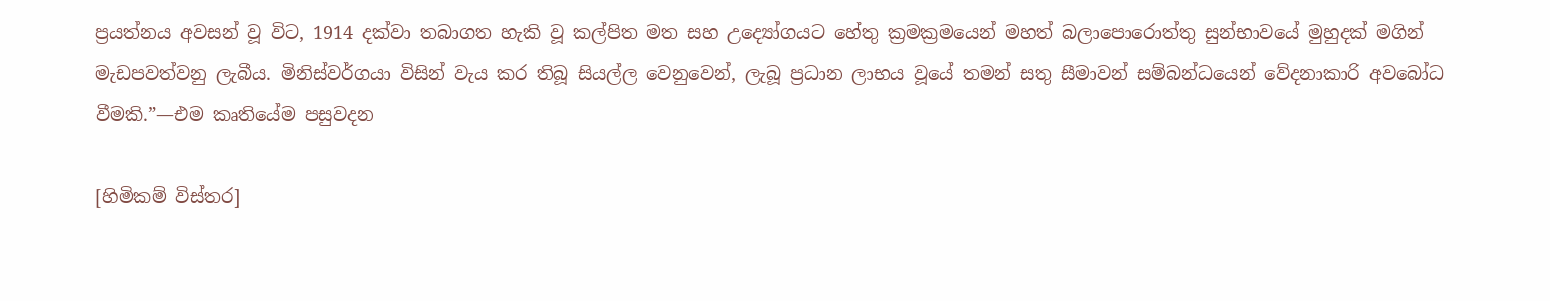ප්‍රයත්නය අවසන් වූ විට, 1914 දක්වා තබාගත හැකි වූ කල්පිත මත සහ උද්‍යෝගයට හේතු ක්‍රමක්‍රමයෙන් මහත් බලාපොරොත්තු සුන්භාවයේ මුහුදක් මගින් මැඩපවත්වනු ලැබීය. මිනිස්වර්ගයා විසින් වැය කර තිබූ සියල්ල වෙනුවෙන්, ලැබූ ප්‍රධාන ලාභය වූයේ තමන් සතු සීමාවන් සම්බන්ධයෙන් වේදනාකාරි අවබෝධ වීමකි.”—එම කෘතියේම පසුවදන

[හිමිකම් විස්තර]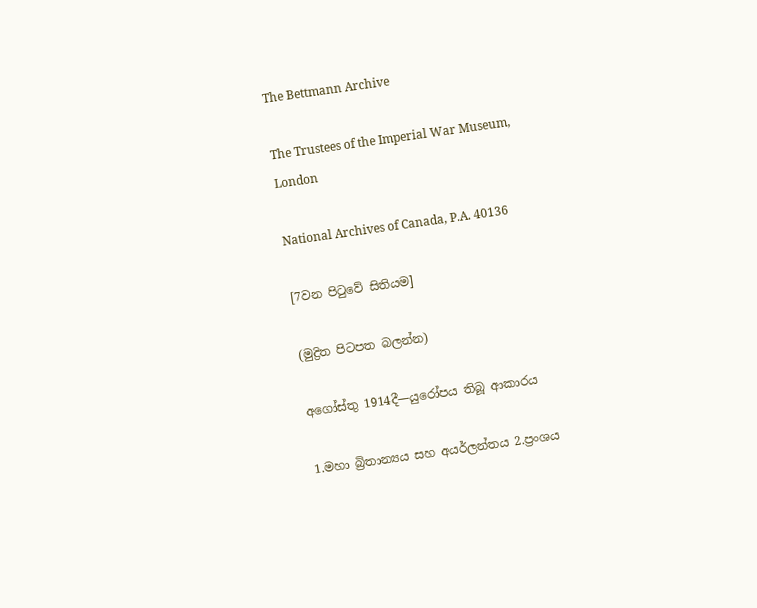The Bettmann Archive

The Trustees of the Imperial War Museum, London

National Archives of Canada, P.A. 40136

[7වන පිටුවේ සිතියම]

(මුද්‍රිත පිටපත බලන්න)

අගෝස්තු 1914දී—යුරෝපය තිබූ ආකාරය

1.මහා බ්‍රිතාන්‍යය සහ අයර්ලන්තය 2.ප්‍රංශය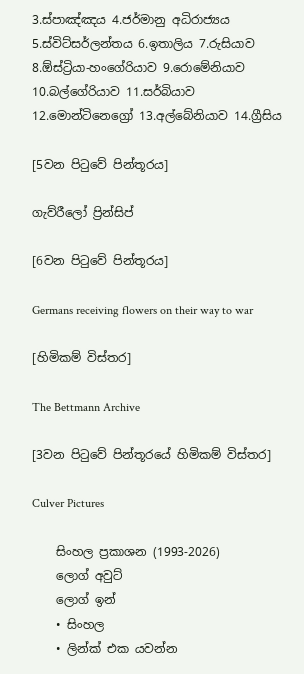3.ස්පාඤ්ඤය 4.ජර්මානු අධිරාජ්‍යය 5.ස්විට්සර්ලන්තය 6.ඉතාලිය 7.රුසියාව 8.ඕස්ට්‍රියා-හංගේරියාව 9.රොමේනියාව 10.බල්ගේරියාව 11.සර්බියාව 12.මොන්ටිනෙග්‍රෝ 13.අල්බේනියාව 14.ග්‍රීසිය

[5වන පිටුවේ පින්තූරය]

ගැව්රීලෝ ප්‍රින්සිප්

[6වන පිටුවේ පින්තූරය]

Germans receiving flowers on their way to war

[හිමිකම් විස්තර]

The Bettmann Archive

[3වන පිටුවේ පින්තූරයේ හිමිකම් විස්තර]

Culver Pictures

    සිංහල ප්‍රකාශන (1993-2026)
    ලොග් අවුට්
    ලොග් ඉන්
    • සිංහල
    • ලින්ක් එක යවන්න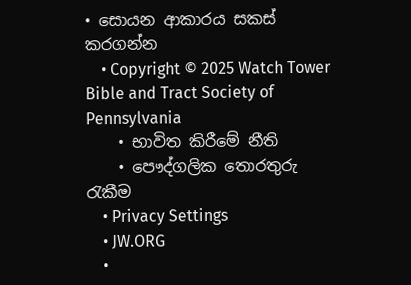• සොයන ආකාරය සකස් කරගන්න
    • Copyright © 2025 Watch Tower Bible and Tract Society of Pennsylvania
    • භාවිත කිරීමේ නීති
    • පෞද්ගලික තොරතුරු රැකීම
    • Privacy Settings
    • JW.ORG
    •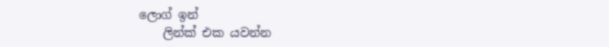ලොග් ඉන්
    ලින්ක් එක යවන්න